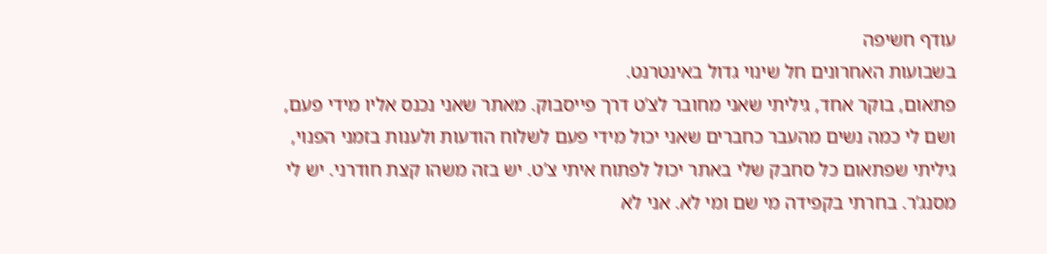עודף חשיפה
בשבועות האחרונים חל שינוי גדול באינטרנט.
פתאום, בוקר אחד, גיליתי שאני מחובר לצ’ט דרך פייסבוק. מאתר שאני נכנס אליו מידי פעם, ושם לי כמה נשים מהעבר כחברים שאני יכול מידי פעם לשלוח הודעות ולענות בזמני הפנוי, גיליתי שפתאום כל סחבק שלי באתר יכול לפתוח איתי צ’ט. יש בזה משהו קצת חודרני. יש לי מסנג’ר. בחרתי בקפידה מי שם ומי לא. אני לא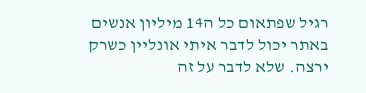רגיל שפתאום כל ה14 מיליון אנשים באתר יכול לדבר איתי אונליין כשרק ירצה. שלא לדבר על זה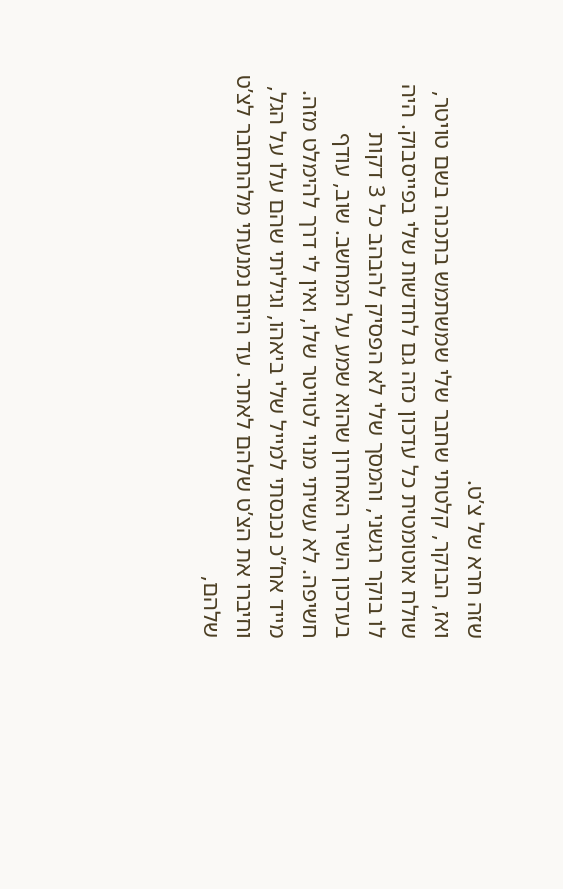שזה חרא של צ’ט.
ואז, הבוקר, קלטתי שחבר שלי שמשתמש בתכנה בשם טויטר, שולח אוטומטית כל עדכון כזה גם לחדשות שלי בפייסבוק. היה לו בוקר רגשני, והמסך שלי לא הפסיק להבהב כל 3 דקות בעדכון השיר האחרון שהוא שמע על המחשב. שוב, עודף חשיפה. לא עשיתי מנוי לטויטר שלו, ואין לי דרך להימלט מזה.
מייד אח”כ נכנסתי למייל שלי ביאהו, וגיליתי שהם עלו על הגל, וחיברו את הצ’ט שלהם לאתר. עד היום נמנעתי מלהתחבר לצ’ט שלהם,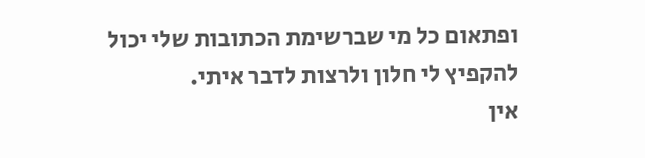ופתאום כל מי שברשימת הכתובות שלי יכול להקפיץ לי חלון ולרצות לדבר איתי.
אין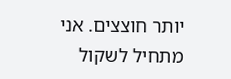יותר חוצצים. אני מתחיל לשקול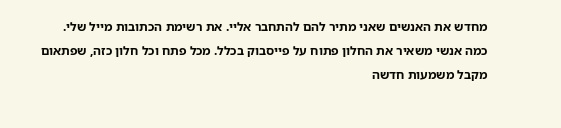מחדש את האנשים שאני מתיר להם להתחבר אליי. את רשימת הכתובות מייל שלי. כמה אנשי משאיר את החלון פתוח על פייסבוק בכלל. מכל פתח וכל חלון כזה, שפתאום מקבל משמעות חדשה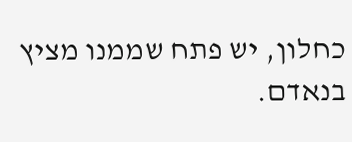כחלון, יש פתח שממנו מציץ בנאדם.